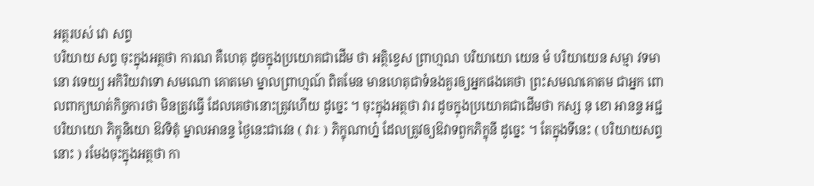អត្ថរបស់ វោ សព្ទ
បរិយាយ សព្ទ ចុះក្នុងអត្ថថា ការណ គឺហេតុ ដូចក្នុងប្រយោគជាដើម ថា អត្ថិខ្វេស ព្រាហ្មណ បរិយាយោ យេន មំ បរិយាយេន សម្មា វទមានោ វទេយ្យ អកិរិយវាទោ សមណោ គោតមោ ម្នាលព្រាហ្មណ៍ ពិតមែន មានហេតុជាទំនងគួរឲ្យអ្នកផងគេថា ព្រះសមណគោតម ជាអ្នក ពោលពាក្យឃាត់កិច្ចការថា មិនត្រូវធ្វើ ដែលគេថានោះត្រូវហើយ ដូច្នេះ ។ ចុះក្នុងអត្ថថា វារ ដូចក្នុងប្រយោគជាដើមថា កស្ស នុ ខោ អានន្ទ អជ្ជ បរិយាយោ ភិក្ខុនិយោ ឱវទិតុំ ម្នាលអានន្ទ ថ្ងៃនេះជាវេន ( វារៈ ) ភិក្ខុណាហ្ន៎ ដែលត្រូវឲ្យឱវាទពួកភិក្ខុនី ដូច្នេះ ។ តែក្នុងទីនេះ ( បរិយាយសព្ទនោះ ) រមែងចុះក្នុងអត្ថថា កា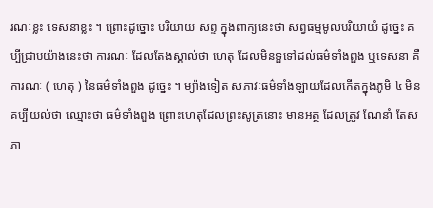រណៈខ្លះ ទេសនាខ្លះ ។ ព្រោះដូច្នោះ បរិយាយ សព្ទ ក្នុងពាក្យនេះថា សព្វធម្មមូលបរិយាយំ ដូច្នេះ គប្បីជ្រាបយ៉ាងនេះថា ការណៈ ដែលតែងស្គាល់ថា ហេតុ ដែលមិនទួទៅដល់ធម៌ទាំងពួង ឬទេសនា គឺការណៈ ( ហេតុ ) នៃធម៌ទាំងពួង ដូច្នេះ ។ ម្យ៉ាងទៀត សភាវៈធម៌ទាំងឡាយដែលកើតក្នុងភូមិ ៤ មិនគប្បីយល់ថា ឈ្មោះថា ធម៌ទាំងពួង ព្រោះហេតុដែលព្រះសូត្រនោះ មានអត្ថ ដែលត្រូវ ណែនាំ តែសភា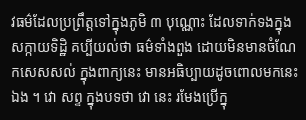វធម៌ដែលប្រព្រឹត្តទៅក្នុងភូមិ ៣ បុណ្ណោះ ដែលទាក់ទងក្នុង សក្កាយទិដ្ឋិ គប្បីយល់ថា ធម៌ទាំងពួង ដោយមិនមានចំណែកសេសសល់ ក្នុងពាក្យនេះ មានអធិប្បាយដូចពោលមកនេះឯង ។ វោ សព្ទ ក្នុងបទថា វោ នេះ រមែងប្រើក្នុ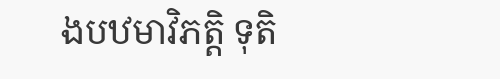ងបឋមាវិភត្តិ ទុតិ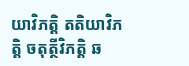យាវិភត្តិ តតិយាវិភត្តិ ចតុត្ថីវិភត្តិ ឆ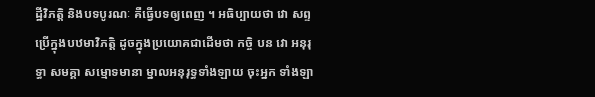ដ្ឋីវិភត្តិ និងបទបូរណៈ គឺធ្វើបទឲ្យពេញ ។ អធិប្បាយថា វោ សព្ទ ប្រើក្នុងបឋមាវិភត្តិ ដូចក្នុងប្រយោគជាដើមថា កច្ចិ បន វោ អនុរុទ្ធា សមគ្គា សម្មោទមានា ម្នាលអនុរុទ្ធទាំងឡាយ ចុះអ្នក ទាំងឡា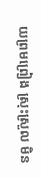យព្រមព្រៀង ស្រុះស្រួល មិន